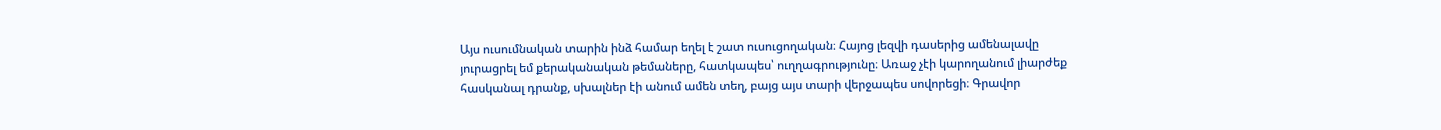Այս ուսումնական տարին ինձ համար եղել է շատ ուսուցողական։ Հայոց լեզվի դասերից ամենալավը յուրացրել եմ քերականական թեմաները, հատկապես՝ ուղղագրությունը։ Առաջ չէի կարողանում լիարժեք հասկանալ դրանք, սխալներ էի անում ամեն տեղ, բայց այս տարի վերջապես սովորեցի։ Գրավոր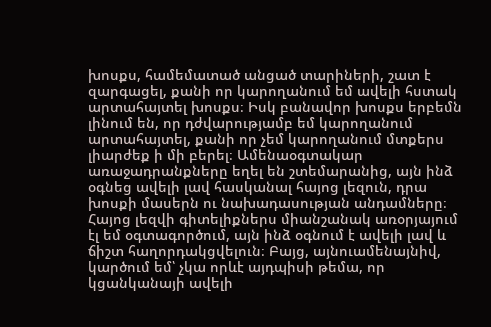խոսքս, համեմատած անցած տարիների, շատ է զարգացել, քանի որ կարողանում եմ ավելի հստակ արտահայտել խոսքս։ Իսկ բանավոր խոսքս երբեմն լինում են, որ դժվարությամբ եմ կարողանում արտահայտել, քանի որ չեմ կարողանում մտքերս լիարժեք ի մի բերել։ Ամենաօգտակար առաջադրանքները եղել են շտեմարանից, այն ինձ օգնեց ավելի լավ հասկանալ հայոց լեզուն, դրա խոսքի մասերն ու նախադասության անդամները։ Հայոց լեզվի գիտելիքներս միանշանակ առօրյայում էլ եմ օգտագործում, այն ինձ օգնում է ավելի լավ և ճիշտ հաղորդակցվելուն։ Բայց, այնուամենայնիվ, կարծում եմ՝ չկա որևէ այդպիսի թեմա, որ կցանկանայի ավելի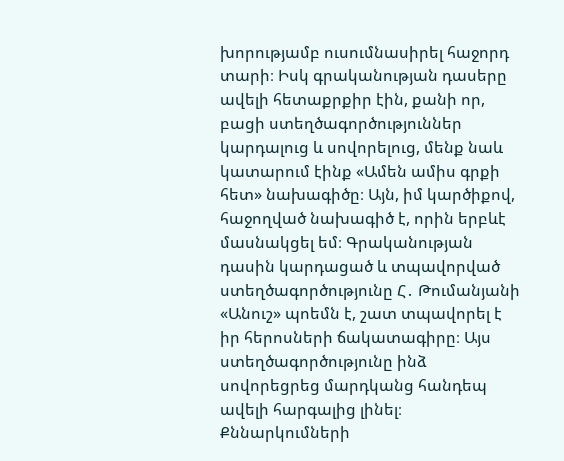խորությամբ ուսումնասիրել հաջորդ տարի։ Իսկ գրականության դասերը ավելի հետաքրքիր էին, քանի որ, բացի ստեղծագործություններ կարդալուց և սովորելուց, մենք նաև կատարում էինք «Ամեն ամիս գրքի հետ» նախագիծը։ Այն, իմ կարծիքով, հաջողված նախագիծ է, որին երբևէ մասնակցել եմ։ Գրականության դասին կարդացած և տպավորված ստեղծագործությունը Հ․ Թումանյանի «Անուշ» պոեմն է, շատ տպավորել է իր հերոսների ճակատագիրը։ Այս ստեղծագործությունը ինձ սովորեցրեց մարդկանց հանդեպ ավելի հարգալից լինել։ Քննարկումների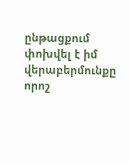ընթացքում փոխվել է իմ վերաբերմունքը որոշ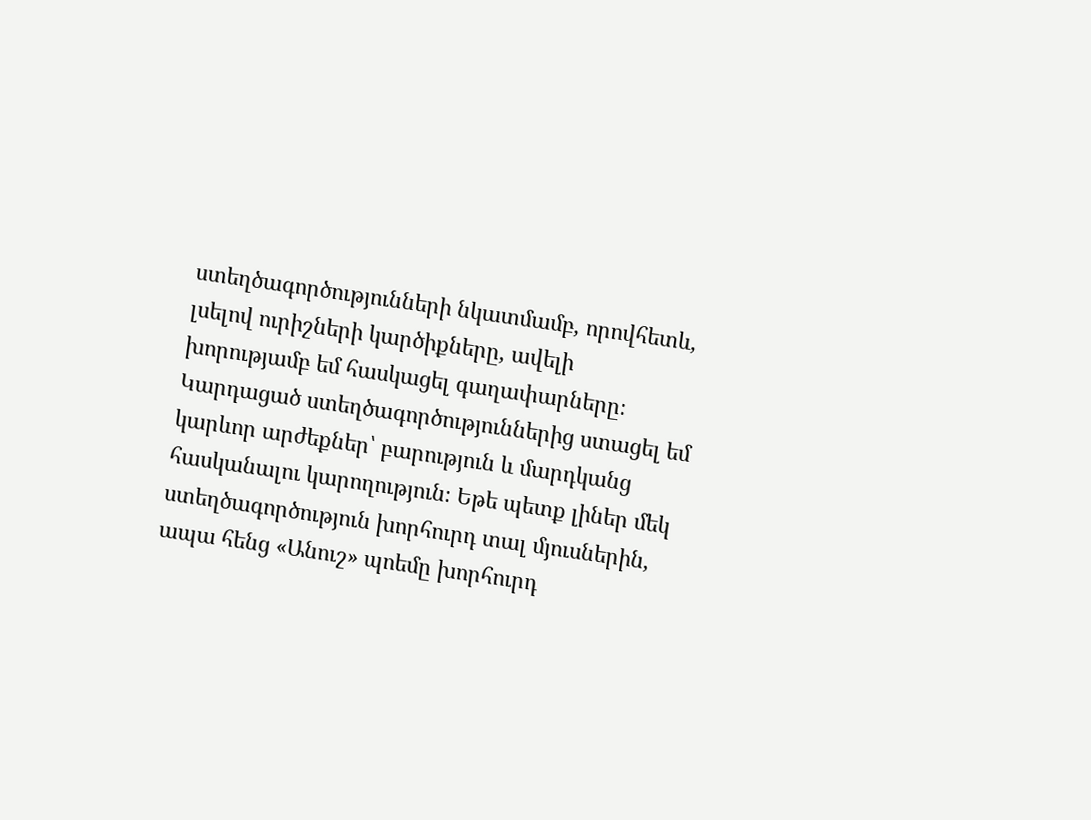ստեղծագործությունների նկատմամբ, որովհետև, լսելով ուրիշների կարծիքները, ավելի խորությամբ եմ հասկացել գաղափարները։ Կարդացած ստեղծագործություններից ստացել եմ կարևոր արժեքներ՝ բարություն և մարդկանց հասկանալու կարողություն։ Եթե պետք լիներ մեկ ստեղծագործություն խորհուրդ տալ մյուսներին, ապա հենց «Անուշ» պոեմը խորհուրդ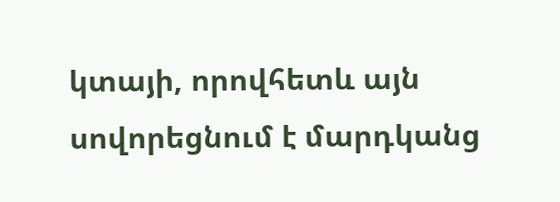կտայի, որովհետև այն սովորեցնում է մարդկանց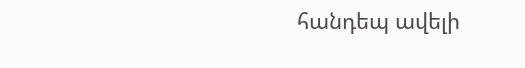հանդեպ ավելի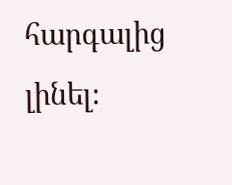հարգալից լինել։